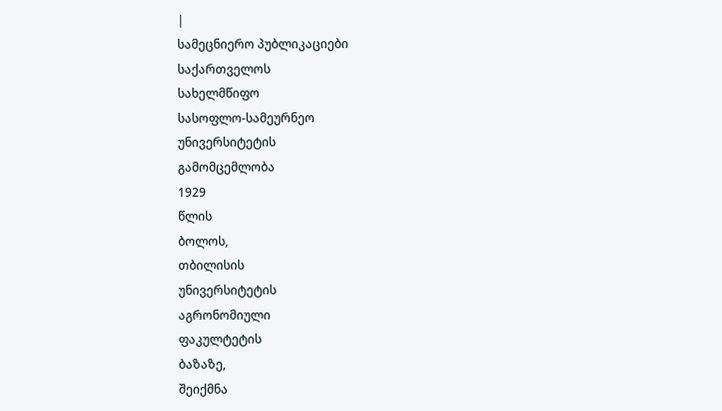|
სამეცნიერო პუბლიკაციები
საქართველოს
სახელმწიფო
სასოფლო-სამეურნეო
უნივერსიტეტის
გამომცემლობა
1929
წლის
ბოლოს,
თბილისის
უნივერსიტეტის
აგრონომიული
ფაკულტეტის
ბაზაზე,
შეიქმნა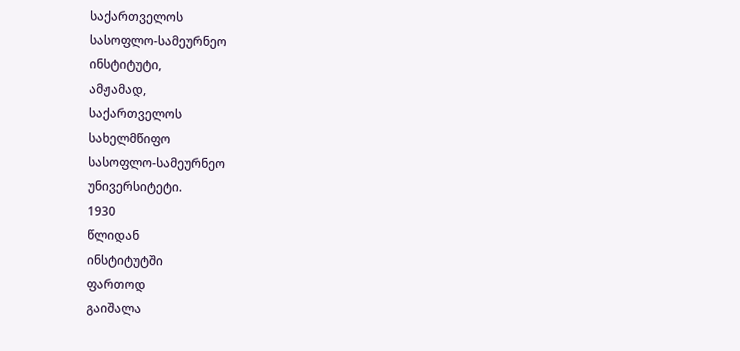საქართველოს
სასოფლო-სამეურნეო
ინსტიტუტი,
ამჟამად,
საქართველოს
სახელმწიფო
სასოფლო-სამეურნეო
უნივერსიტეტი.
1930
წლიდან
ინსტიტუტში
ფართოდ
გაიშალა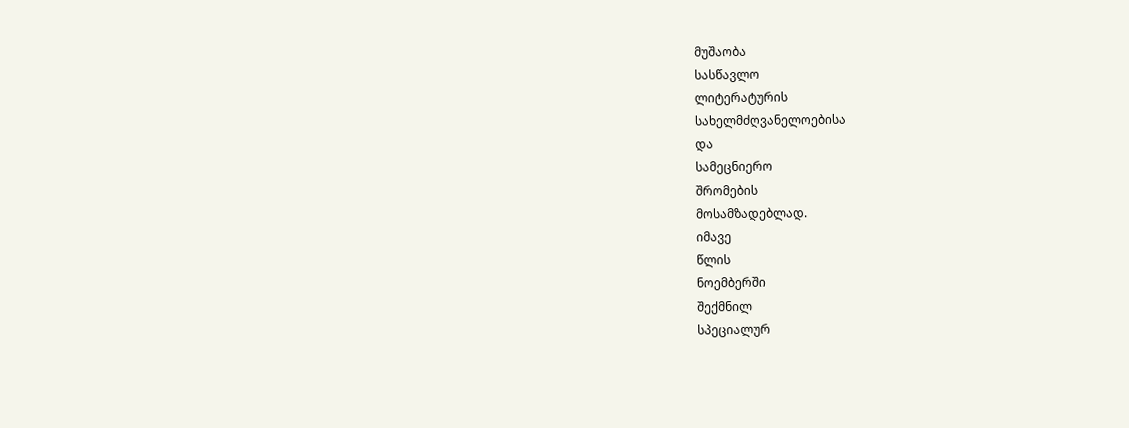მუშაობა
სასწავლო
ლიტერატურის
სახელმძღვანელოებისა
და
სამეცნიერო
შრომების
მოსამზადებლად.
იმავე
წლის
ნოემბერში
შექმნილ
სპეციალურ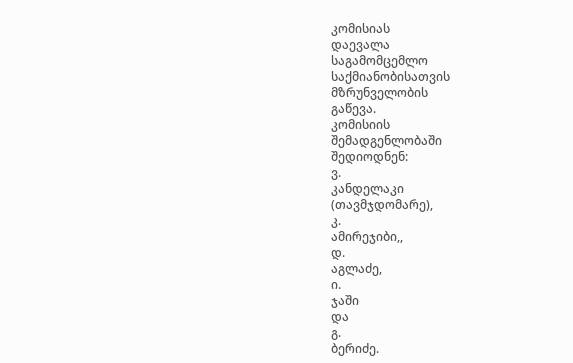კომისიას
დაევალა
საგამომცემლო
საქმიანობისათვის
მზრუნველობის
გაწევა.
კომისიის
შემადგენლობაში
შედიოდნენ:
ვ.
კანდელაკი
(თავმჯდომარე),
კ.
ამირეჯიბი,,
დ.
აგლაძე,
ი.
ჯაში
და
გ.
ბერიძე.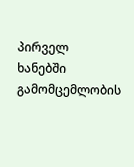პირველ
ხანებში
გამომცემლობის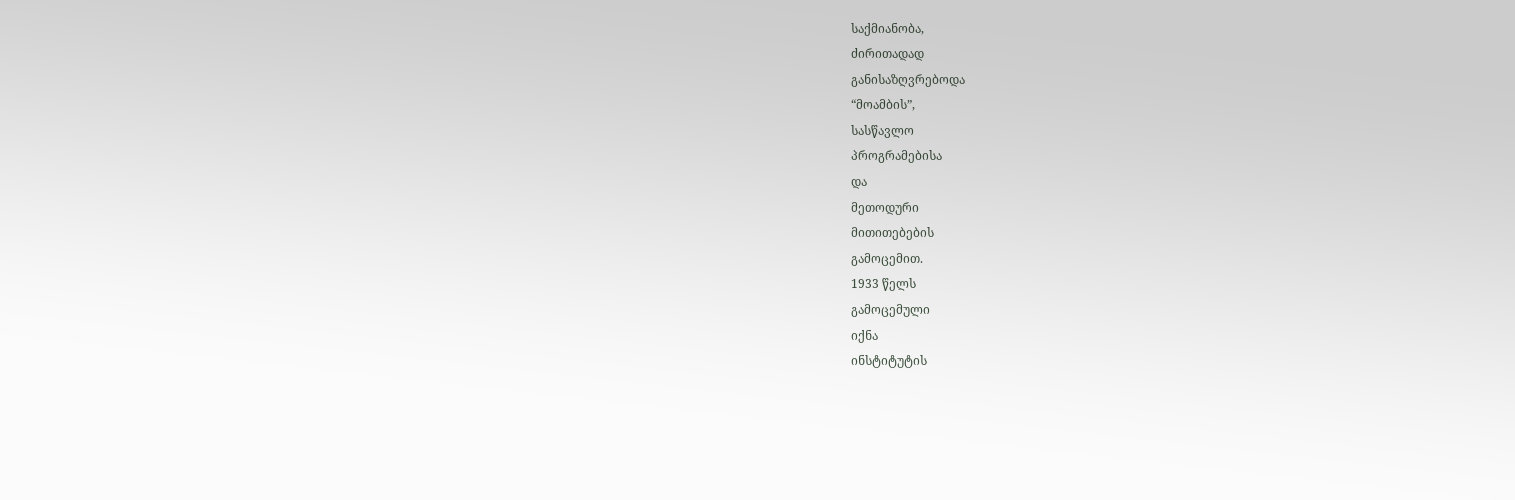საქმიანობა,
ძირითადად
განისაზღვრებოდა
“მოამბის”,
სასწავლო
პროგრამებისა
და
მეთოდური
მითითებების
გამოცემით.
1933 წელს
გამოცემული
იქნა
ინსტიტუტის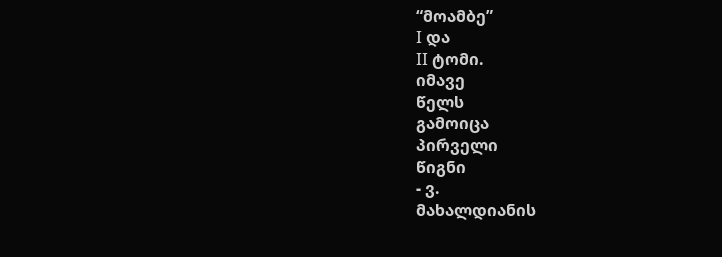“მოამბე”
I და
II ტომი.
იმავე
წელს
გამოიცა
პირველი
წიგნი
- ვ.
მახალდიანის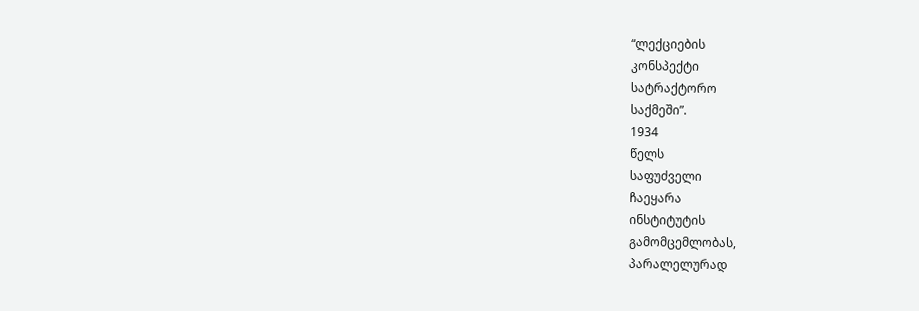“ლექციების
კონსპექტი
სატრაქტორო
საქმეში”.
1934
წელს
საფუძველი
ჩაეყარა
ინსტიტუტის
გამომცემლობას,
პარალელურად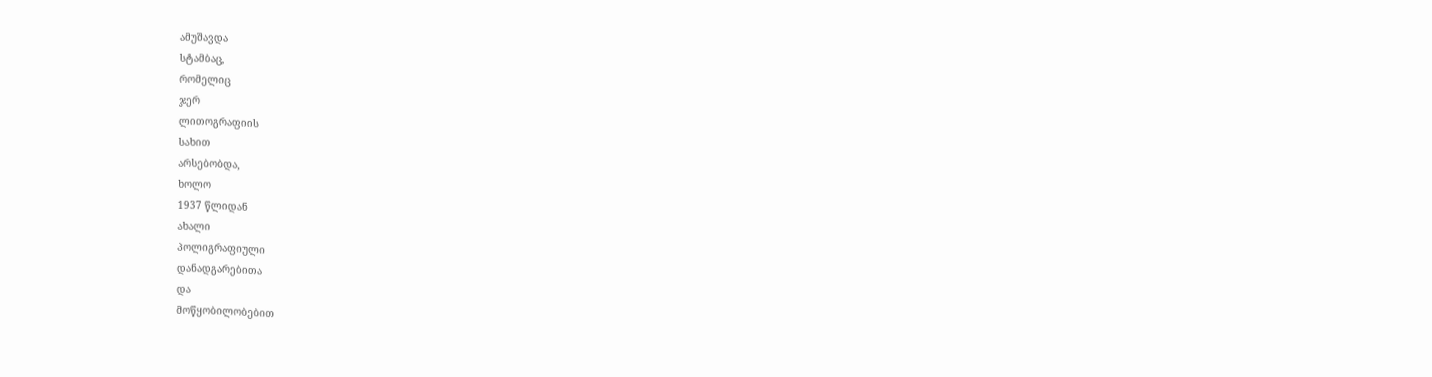ამუშავდა
სტამბაც,
რომელიც
ჯერ
ლითოგრაფიის
სახით
არსებობდა,
ხოლო
1937 წლიდან
ახალი
პოლიგრაფიული
დანადგარებითა
და
მოწყობილობებით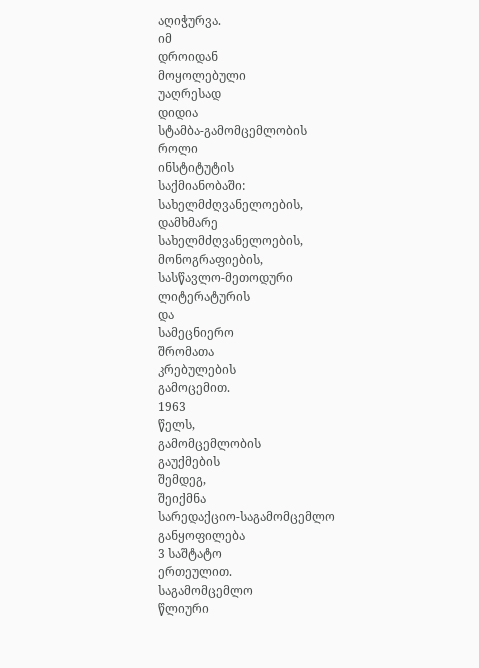აღიჭურვა.
იმ
დროიდან
მოყოლებული
უაღრესად
დიდია
სტამბა-გამომცემლობის
როლი
ინსტიტუტის
საქმიანობაში:
სახელმძღვანელოების,
დამხმარე
სახელმძღვანელოების,
მონოგრაფიების,
სასწავლო-მეთოდური
ლიტერატურის
და
სამეცნიერო
შრომათა
კრებულების
გამოცემით.
1963
წელს,
გამომცემლობის
გაუქმების
შემდეგ,
შეიქმნა
სარედაქციო-საგამომცემლო
განყოფილება
3 საშტატო
ერთეულით.
საგამომცემლო
წლიური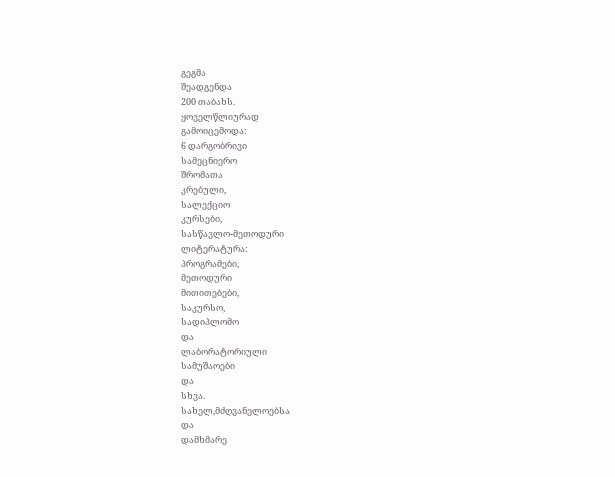გეგმა
შეადგენდა
200 თაბახს.
ყოველწლიურად
გამოიცემოდა:
6 დარგობრივი
სამეცნიერო
შრომათა
კრებული,
სალექციო
კურსები,
სასწავლო-მეთოდური
ლიტერატურა:
პროგრამები,
მეთოდური
მითითებები,
საკურსო,
სადიპლომო
და
ლაბორატორიული
სამუშაოები
და
სხვა.
სახელ,მძღვანელოებსა
და
დამხმარე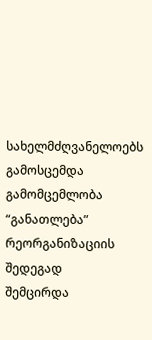სახელმძღვანელოებს
გამოსცემდა
გამომცემლობა
“განათლება”
რეორგანიზაციის
შედეგად
შემცირდა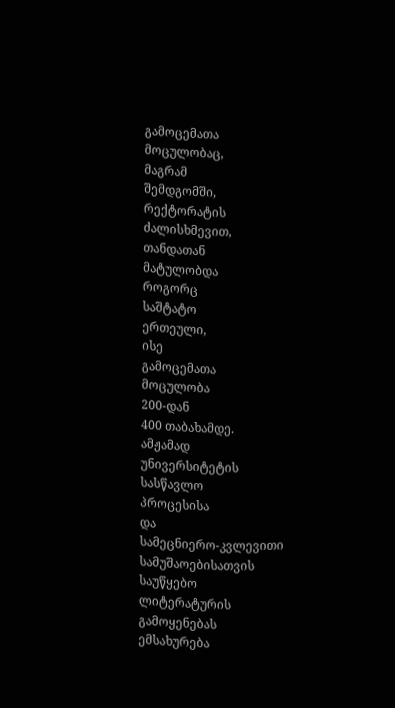გამოცემათა
მოცულობაც,
მაგრამ
შემდგომში,
რექტორატის
ძალისხმევით,
თანდათან
მატულობდა
როგორც
საშტატო
ერთეული,
ისე
გამოცემათა
მოცულობა
200-დან
400 თაბახამდე.
ამჟამად
უნივერსიტეტის
სასწავლო
პროცესისა
და
სამეცნიერო-კვლევითი
სამუშაოებისათვის
საუწყებო
ლიტერატურის
გამოყენებას
ემსახურება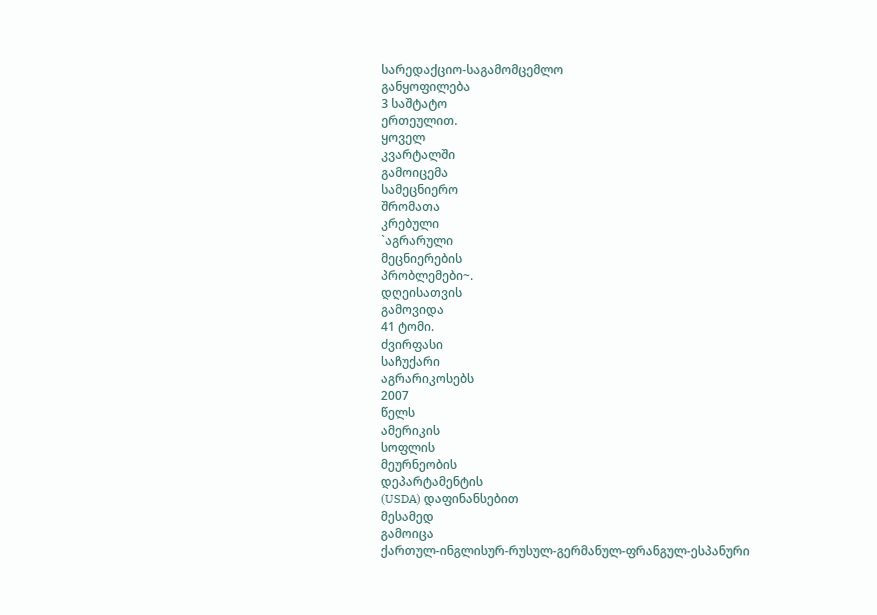სარედაქციო-საგამომცემლო
განყოფილება
3 საშტატო
ერთეულით.
ყოველ
კვარტალში
გამოიცემა
სამეცნიერო
შრომათა
კრებული
`აგრარული
მეცნიერების
პრობლემები~.
დღეისათვის
გამოვიდა
41 ტომი.
ძვირფასი
საჩუქარი
აგრარიკოსებს
2007
წელს
ამერიკის
სოფლის
მეურნეობის
დეპარტამენტის
(USDA) დაფინანსებით
მესამედ
გამოიცა
ქართულ-ინგლისურ-რუსულ-გერმანულ-ფრანგულ-ესპანური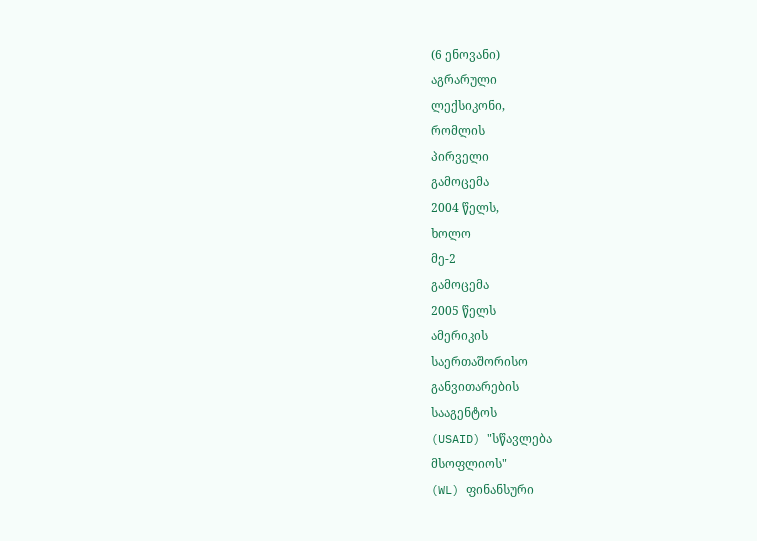(6 ენოვანი)
აგრარული
ლექსიკონი,
რომლის
პირველი
გამოცემა
2004 წელს,
ხოლო
მე-2
გამოცემა
2005 წელს
ამერიკის
საერთაშორისო
განვითარების
სააგენტოს
(USAID) "სწავლება
მსოფლიოს"
(WL) ფინანსური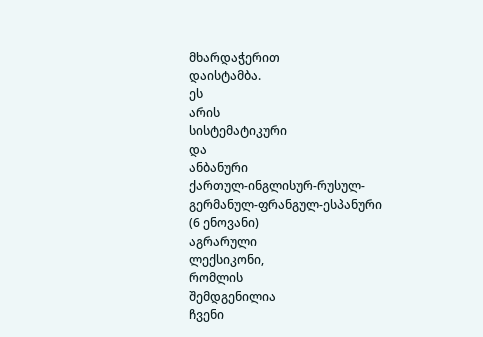მხარდაჭერით
დაისტამბა.
ეს
არის
სისტემატიკური
და
ანბანური
ქართულ-ინგლისურ-რუსულ-გერმანულ-ფრანგულ-ესპანური
(6 ენოვანი)
აგრარული
ლექსიკონი,
რომლის
შემდგენილია
ჩვენი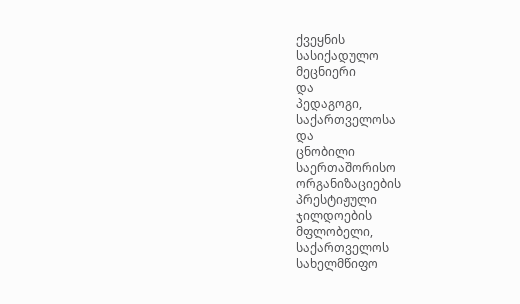ქვეყნის
სასიქადულო
მეცნიერი
და
პედაგოგი,
საქართველოსა
და
ცნობილი
საერთაშორისო
ორგანიზაციების
პრესტიჟული
ჯილდოების
მფლობელი,
საქართველოს
სახელმწიფო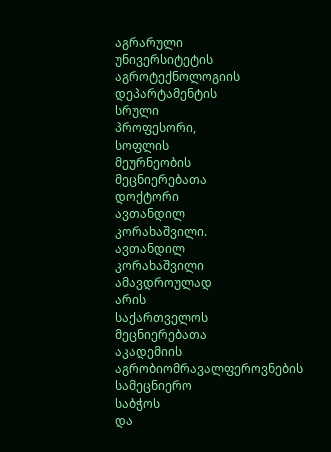აგრარული
უნივერსიტეტის
აგროტექნოლოგიის
დეპარტამენტის
სრული
პროფესორი,
სოფლის
მეურნეობის
მეცნიერებათა
დოქტორი
ავთანდილ
კორახაშვილი.
ავთანდილ
კორახაშვილი
ამავდროულად
არის
საქართველოს
მეცნიერებათა
აკადემიის
აგრობიომრავალფეროვნების
სამეცნიერო
საბჭოს
და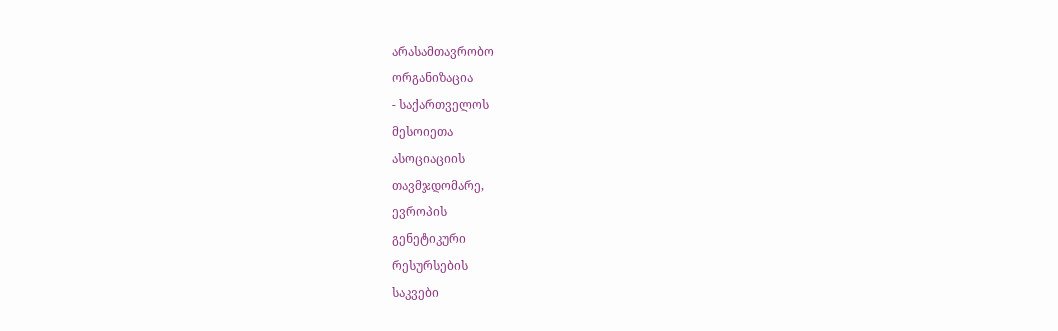არასამთავრობო
ორგანიზაცია
- საქართველოს
მესოიეთა
ასოციაციის
თავმჯდომარე,
ევროპის
გენეტიკური
რესურსების
საკვები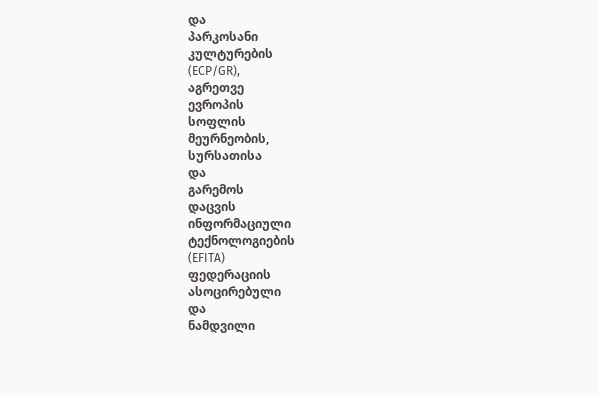და
პარკოსანი
კულტურების
(ECP/GR),
აგრეთვე
ევროპის
სოფლის
მეურნეობის,
სურსათისა
და
გარემოს
დაცვის
ინფორმაციული
ტექნოლოგიების
(EFITA)
ფედერაციის
ასოცირებული
და
ნამდვილი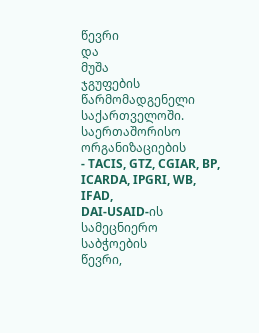წევრი
და
მუშა
ჯგუფების
წარმომადგენელი
საქართველოში.
საერთაშორისო
ორგანიზაციების
- TACIS, GTZ, CGIAR, BP, ICARDA, IPGRI, WB, IFAD,
DAI-USAID-ის
სამეცნიერო
საბჭოების
წევრი,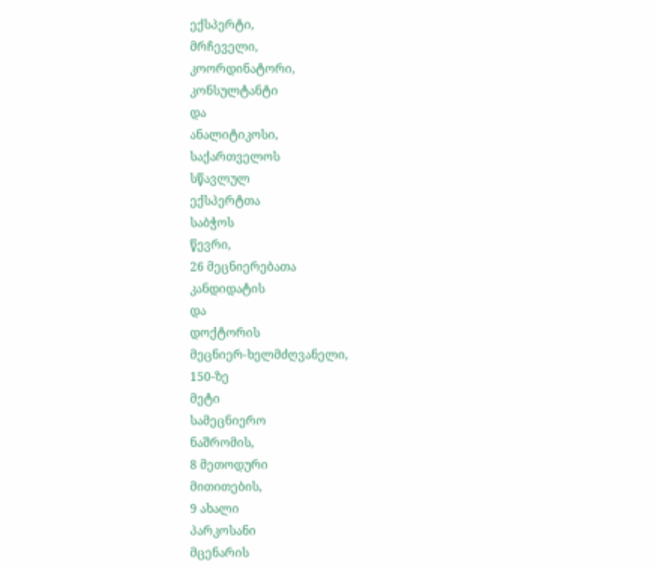ექსპერტი,
მრჩეველი,
კოორდინატორი,
კონსულტანტი
და
ანალიტიკოსი,
საქართველოს
სწავლულ
ექსპერტთა
საბჭოს
წევრი,
26 მეცნიერებათა
კანდიდატის
და
დოქტორის
მეცნიერ-ხელმძღვანელი,
150-ზე
მეტი
სამეცნიერო
ნაშრომის,
8 მეთოდური
მითითების,
9 ახალი
პარკოსანი
მცენარის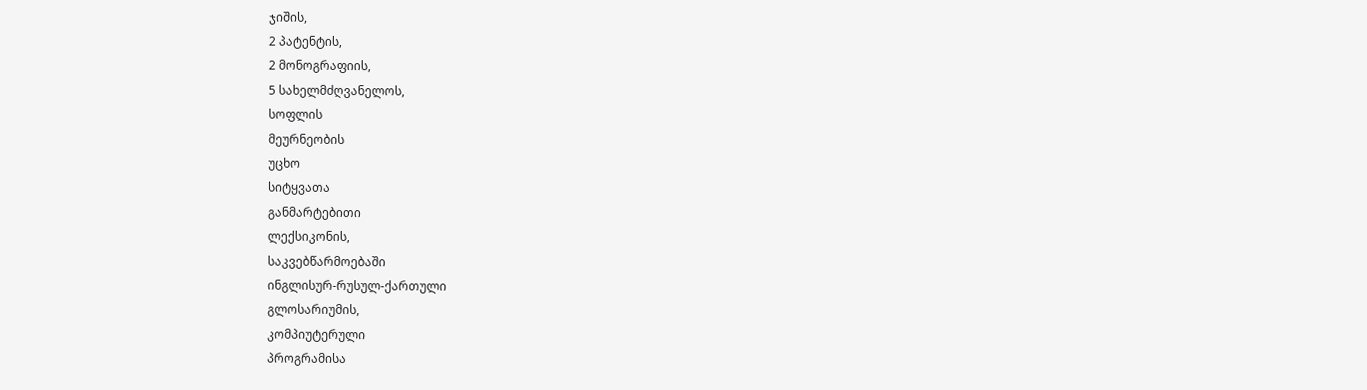ჯიშის,
2 პატენტის,
2 მონოგრაფიის,
5 სახელმძღვანელოს,
სოფლის
მეურნეობის
უცხო
სიტყვათა
განმარტებითი
ლექსიკონის,
საკვებწარმოებაში
ინგლისურ-რუსულ-ქართული
გლოსარიუმის,
კომპიუტერული
პროგრამისა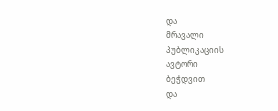და
მრავალი
პუბლიკაციის
ავტორი
ბეჭდვით
და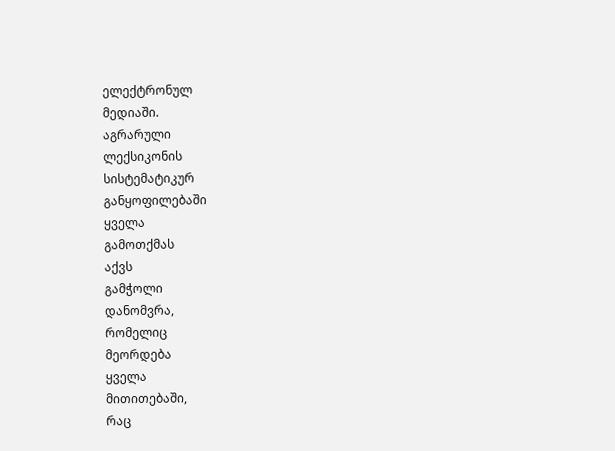ელექტრონულ
მედიაში.
აგრარული
ლექსიკონის
სისტემატიკურ
განყოფილებაში
ყველა
გამოთქმას
აქვს
გამჭოლი
დანომვრა,
რომელიც
მეორდება
ყველა
მითითებაში,
რაც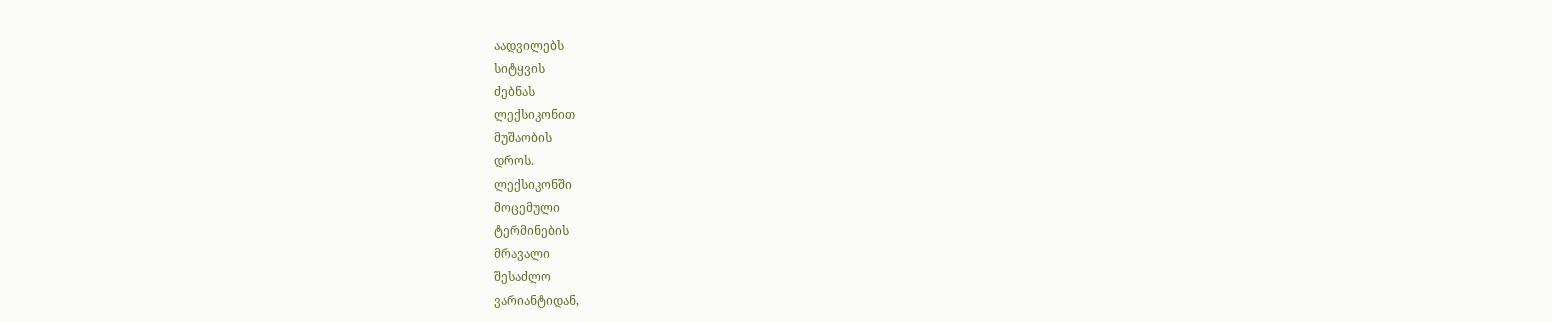აადვილებს
სიტყვის
ძებნას
ლექსიკონით
მუშაობის
დროს.
ლექსიკონში
მოცემული
ტერმინების
მრავალი
შესაძლო
ვარიანტიდან,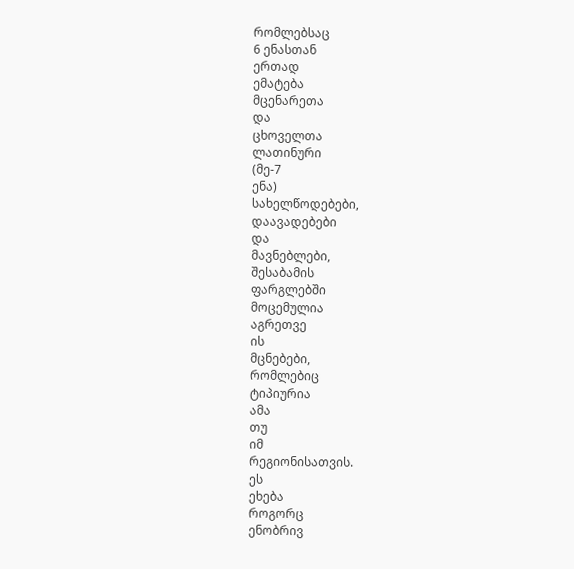რომლებსაც
6 ენასთან
ერთად
ემატება
მცენარეთა
და
ცხოველთა
ლათინური
(მე-7
ენა)
სახელწოდებები,
დაავადებები
და
მავნებლები,
შესაბამის
ფარგლებში
მოცემულია
აგრეთვე
ის
მცნებები,
რომლებიც
ტიპიურია
ამა
თუ
იმ
რეგიონისათვის.
ეს
ეხება
როგორც
ენობრივ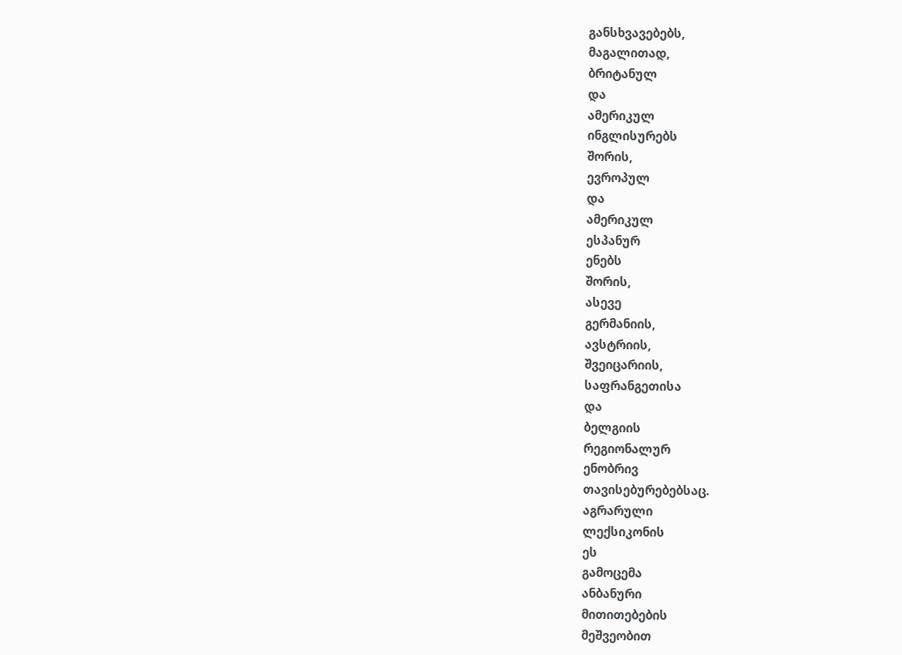განსხვავებებს,
მაგალითად,
ბრიტანულ
და
ამერიკულ
ინგლისურებს
შორის,
ევროპულ
და
ამერიკულ
ესპანურ
ენებს
შორის,
ასევე
გერმანიის,
ავსტრიის,
შვეიცარიის,
საფრანგეთისა
და
ბელგიის
რეგიონალურ
ენობრივ
თავისებურებებსაც.
აგრარული
ლექსიკონის
ეს
გამოცემა
ანბანური
მითითებების
მეშვეობით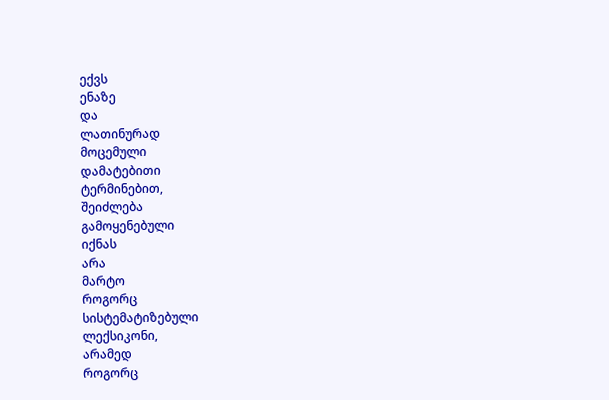ექვს
ენაზე
და
ლათინურად
მოცემული
დამატებითი
ტერმინებით,
შეიძლება
გამოყენებული
იქნას
არა
მარტო
როგორც
სისტემატიზებული
ლექსიკონი,
არამედ
როგორც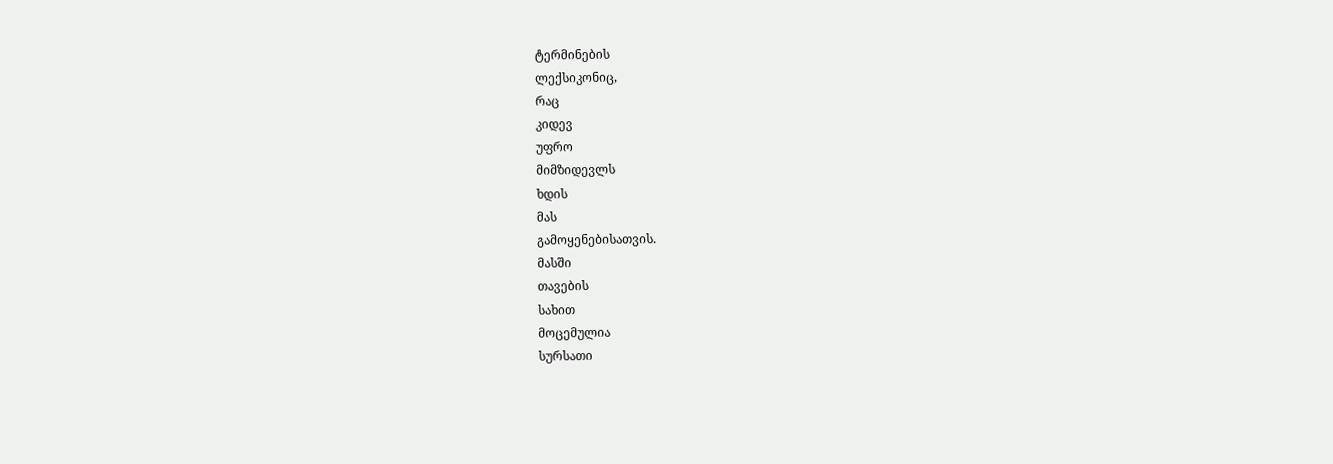ტერმინების
ლექსიკონიც,
რაც
კიდევ
უფრო
მიმზიდევლს
ხდის
მას
გამოყენებისათვის.
მასში
თავების
სახით
მოცემულია
სურსათი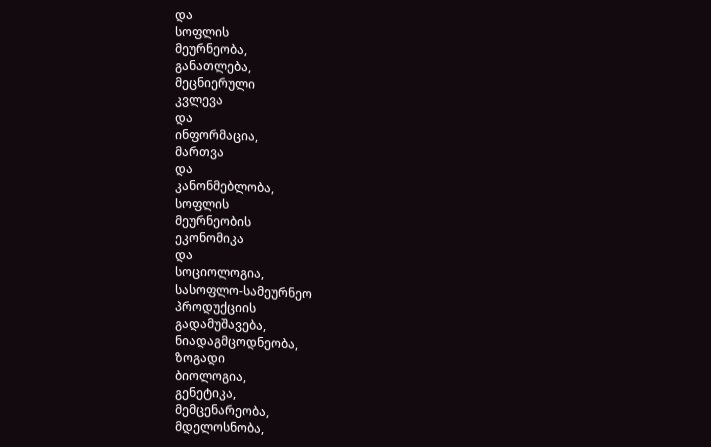და
სოფლის
მეურნეობა,
განათლება,
მეცნიერული
კვლევა
და
ინფორმაცია,
მართვა
და
კანონმებლობა,
სოფლის
მეურნეობის
ეკონომიკა
და
სოციოლოგია,
სასოფლო-სამეურნეო
პროდუქციის
გადამუშავება,
ნიადაგმცოდნეობა,
ზოგადი
ბიოლოგია,
გენეტიკა,
მემცენარეობა,
მდელოსნობა,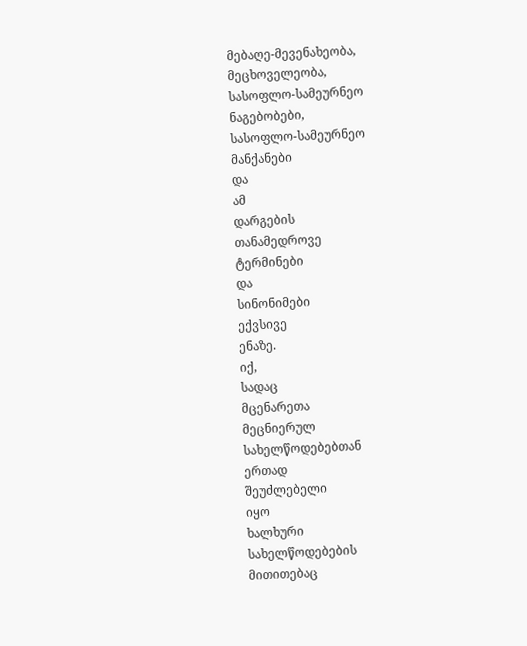მებაღე-მევენახეობა,
მეცხოველეობა,
სასოფლო-სამეურნეო
ნაგებობები,
სასოფლო-სამეურნეო
მანქანები
და
ამ
დარგების
თანამედროვე
ტერმინები
და
სინონიმები
ექვსივე
ენაზე.
იქ,
სადაც
მცენარეთა
მეცნიერულ
სახელწოდებებთან
ერთად
შეუძლებელი
იყო
ხალხური
სახელწოდებების
მითითებაც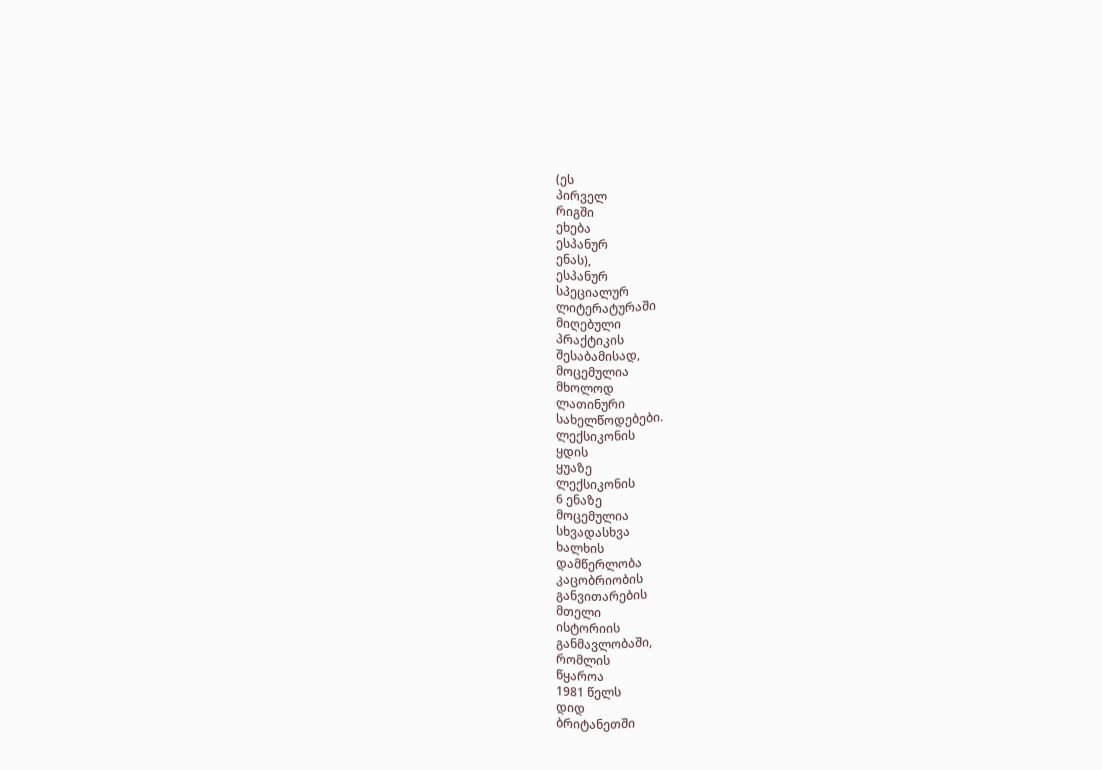(ეს
პირველ
რიგში
ეხება
ესპანურ
ენას),
ესპანურ
სპეციალურ
ლიტერატურაში
მიღებული
პრაქტიკის
შესაბამისად,
მოცემულია
მხოლოდ
ლათინური
სახელწოდებები.
ლექსიკონის
ყდის
ყუაზე
ლექსიკონის
6 ენაზე
მოცემულია
სხვადასხვა
ხალხის
დამწერლობა
კაცობრიობის
განვითარების
მთელი
ისტორიის
განმავლობაში,
რომლის
წყაროა
1981 წელს
დიდ
ბრიტანეთში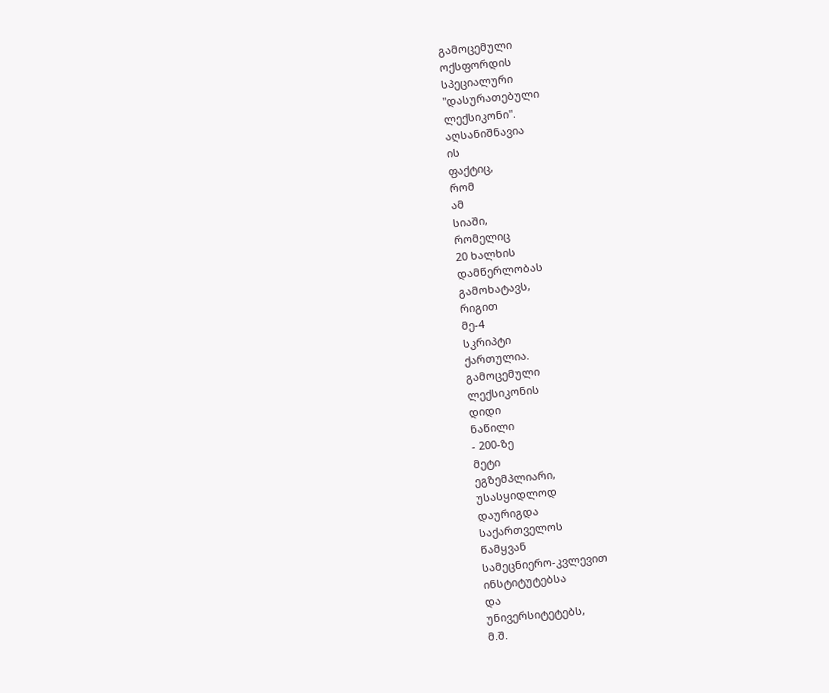გამოცემული
ოქსფორდის
სპეციალური
"დასურათებული
ლექსიკონი".
აღსანიშნავია
ის
ფაქტიც,
რომ
ამ
სიაში,
რომელიც
20 ხალხის
დამწერლობას
გამოხატავს,
რიგით
მე-4
სკრიპტი
ქართულია.
გამოცემული
ლექსიკონის
დიდი
ნაწილი
- 200-ზე
მეტი
ეგზემპლიარი,
უსასყიდლოდ
დაურიგდა
საქართველოს
წამყვან
სამეცნიერო-კვლევით
ინსტიტუტებსა
და
უნივერსიტეტებს,
მ.შ.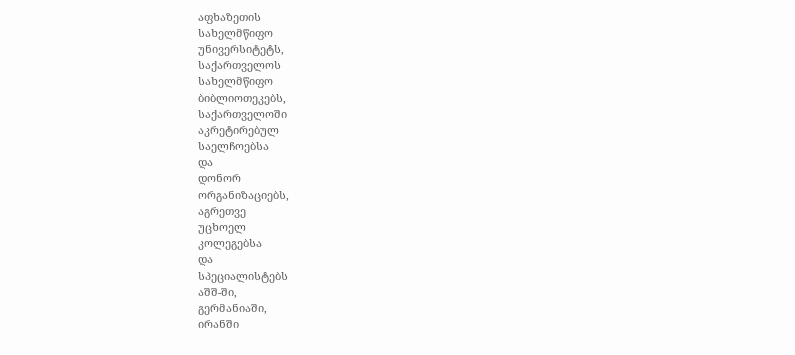აფხაზეთის
სახელმწიფო
უნივერსიტეტს,
საქართველოს
სახელმწიფო
ბიბლიოთეკებს,
საქართველოში
აკრეტირებულ
საელჩოებსა
და
დონორ
ორგანიზაციებს,
აგრეთვე
უცხოელ
კოლეგებსა
და
სპეციალისტებს
აშშ-ში,
გერმანიაში,
ირანში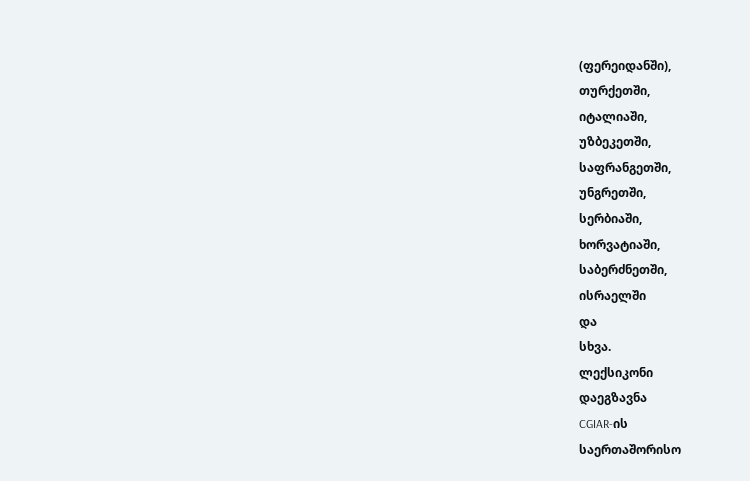(ფერეიდანში),
თურქეთში,
იტალიაში,
უზბეკეთში,
საფრანგეთში,
უნგრეთში,
სერბიაში,
ხორვატიაში,
საბერძნეთში,
ისრაელში
და
სხვა.
ლექსიკონი
დაეგზავნა
CGIAR-ის
საერთაშორისო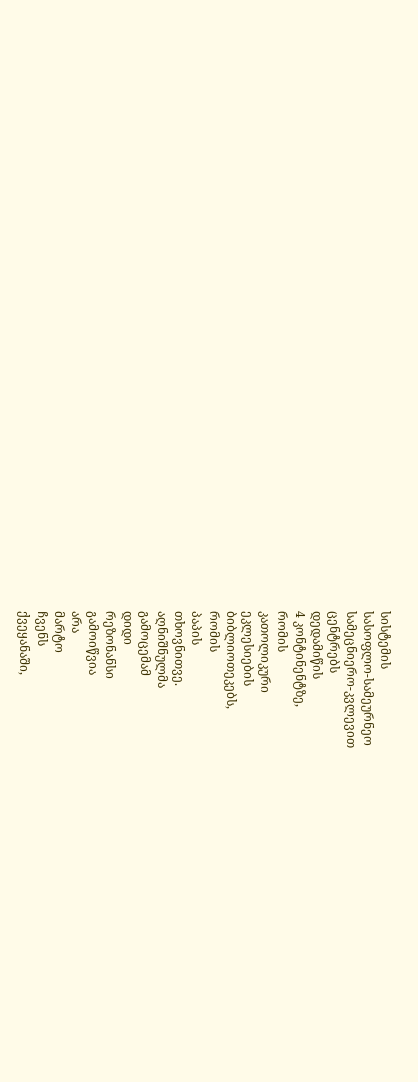სისტემის
სასოფლო-სამეურნეო
სამეცნიერო-კვლევით
ცენტრებს
დედამიწის
4 კონტინენტზე,
რომის
კათოლიკური
ეკლესიების
ბიბლიოთეკებს,
რომის
პაპის
თხოვნითვე.
აღნიშნულმა
გამოცემამ
დიდი
რეზონანსი
გამოიწვია
არა
მარტო
ჩვენს
ქვეყანაში,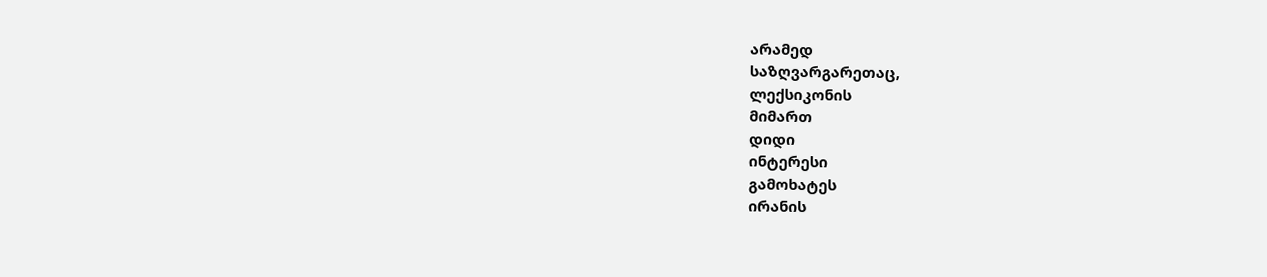არამედ
საზღვარგარეთაც,
ლექსიკონის
მიმართ
დიდი
ინტერესი
გამოხატეს
ირანის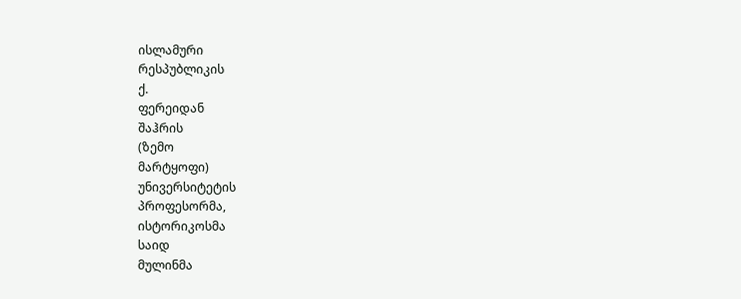ისლამური
რესპუბლიკის
ქ.
ფერეიდან
შაჰრის
(ზემო
მარტყოფი)
უნივერსიტეტის
პროფესორმა,
ისტორიკოსმა
საიდ
მულინმა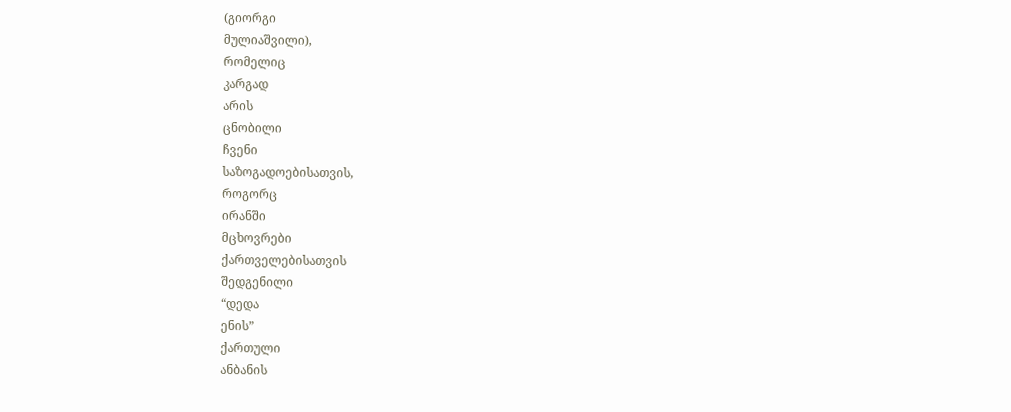(გიორგი
მულიაშვილი),
რომელიც
კარგად
არის
ცნობილი
ჩვენი
საზოგადოებისათვის,
როგორც
ირანში
მცხოვრები
ქართველებისათვის
შედგენილი
“დედა
ენის”
ქართული
ანბანის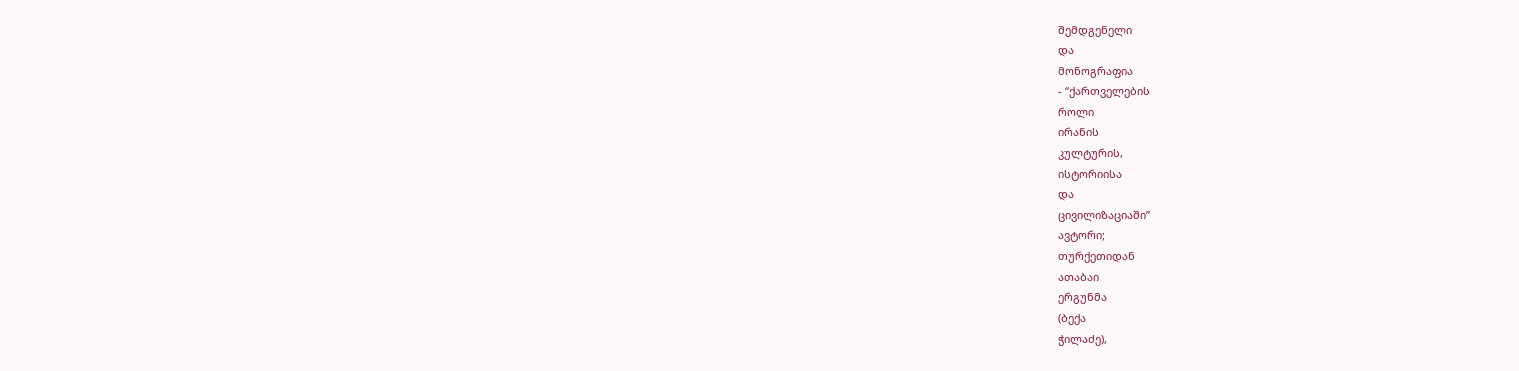შემდგენელი
და
მონოგრაფია
- “ქართველების
როლი
ირანის
კულტურის,
ისტორიისა
და
ცივილიზაციაში”
ავტორი;
თურქეთიდან
ათაბაი
ერგუნმა
(ბექა
ჭილაძე),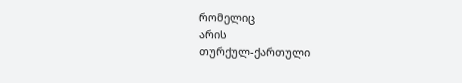რომელიც
არის
თურქულ-ქართული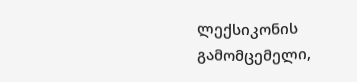ლექსიკონის
გამომცემელი,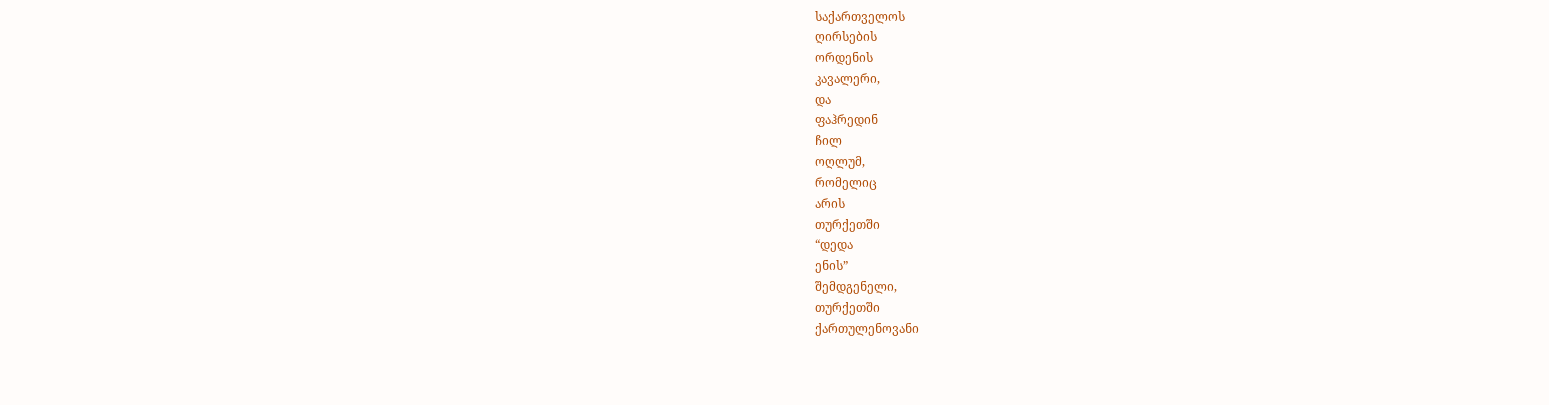საქართველოს
ღირსების
ორდენის
კავალერი,
და
ფაჰრედინ
ჩილ
ოღლუმ,
რომელიც
არის
თურქეთში
“დედა
ენის”
შემდგენელი,
თურქეთში
ქართულენოვანი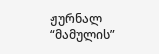ჟურნალ
“მამულის”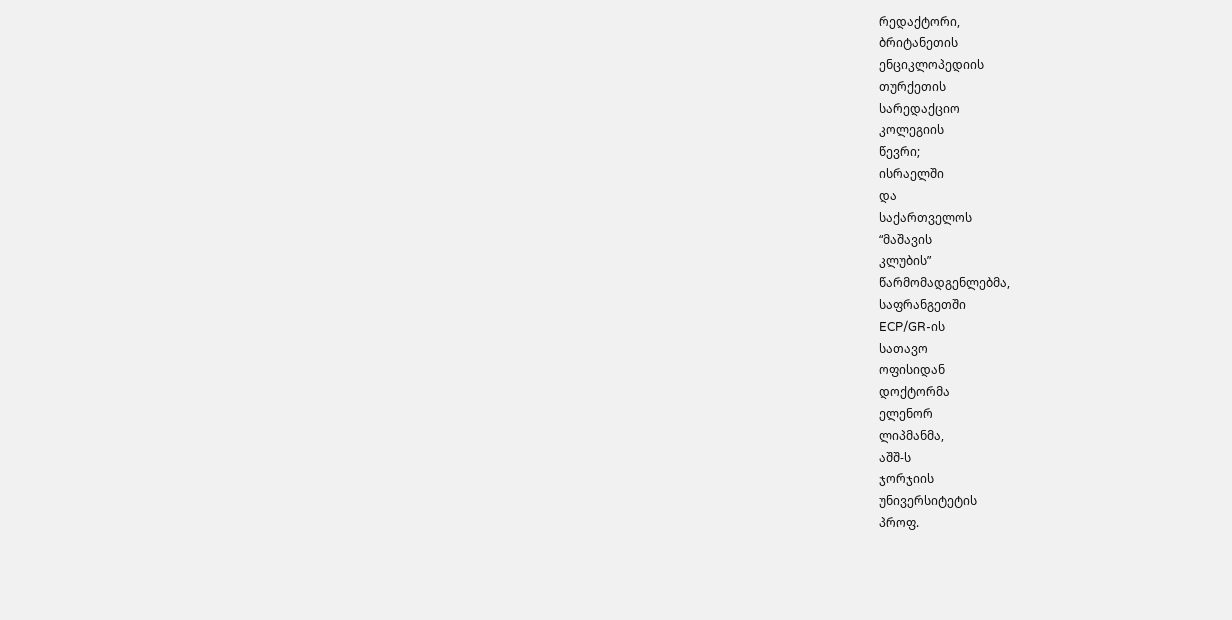რედაქტორი,
ბრიტანეთის
ენციკლოპედიის
თურქეთის
სარედაქციო
კოლეგიის
წევრი;
ისრაელში
და
საქართველოს
“მაშავის
კლუბის”
წარმომადგენლებმა,
საფრანგეთში
ECP/GR-ის
სათავო
ოფისიდან
დოქტორმა
ელენორ
ლიპმანმა,
აშშ-ს
ჯორჯიის
უნივერსიტეტის
პროფ.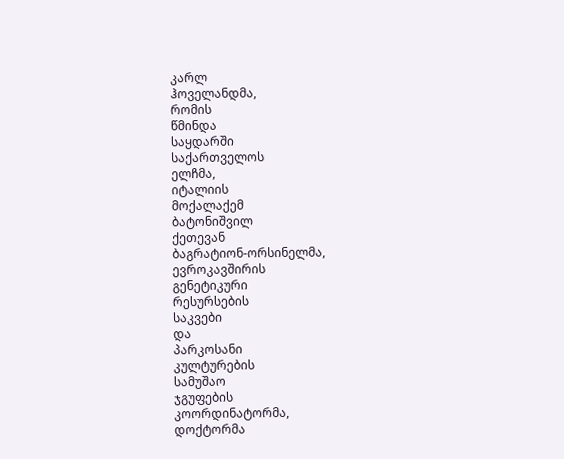კარლ
ჰოველანდმა,
რომის
წმინდა
საყდარში
საქართველოს
ელჩმა,
იტალიის
მოქალაქემ
ბატონიშვილ
ქეთევან
ბაგრატიონ-ორსინელმა,
ევროკავშირის
გენეტიკური
რესურსების
საკვები
და
პარკოსანი
კულტურების
სამუშაო
ჯგუფების
კოორდინატორმა,
დოქტორმა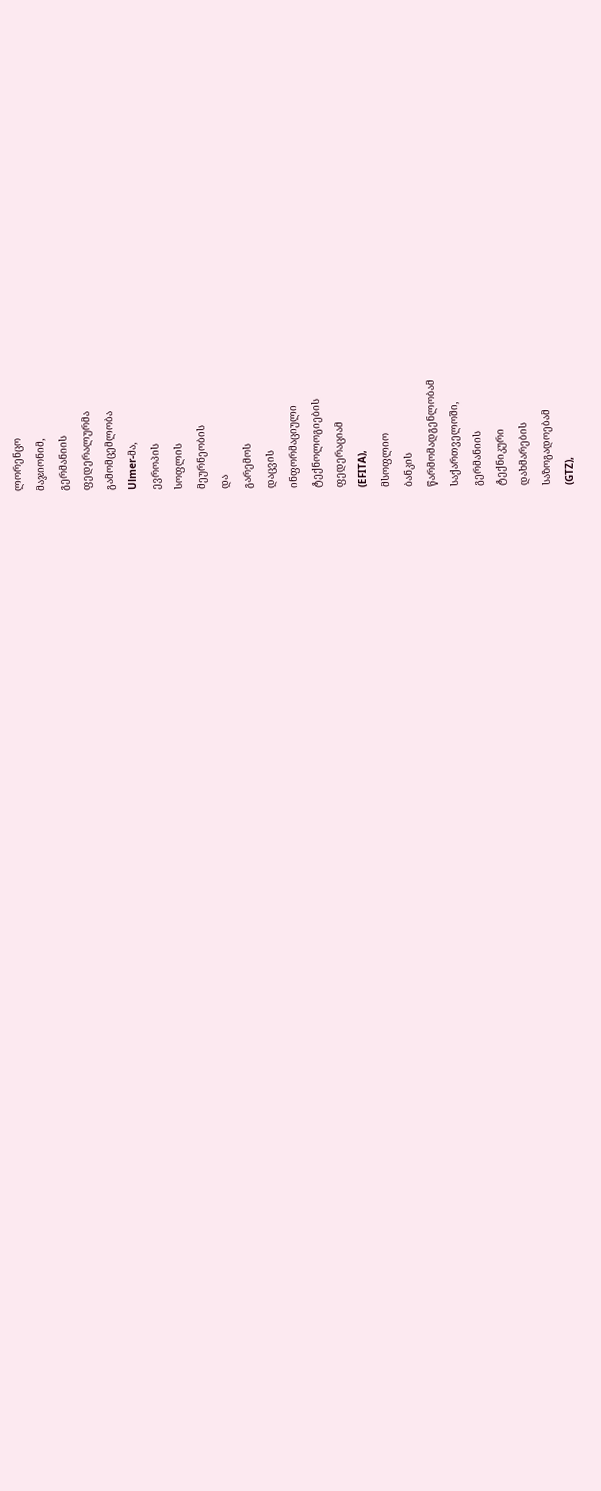ლორენცო
მაჯიონიმ,
გერმანიის
ფედერალურმა
გამომცემლობა
Ulmer-მა,
ევროპის
სოფლის
მეურნეობის
და
გარემოს
დაცვის
ინფორმაციული
ტექნოლოგიების
ფედერაციამ
(EFITA),
მსოფლიო
ბანკის
წარმომადგენლობამ
საქართველოში,
გერმანიის
ტექნიკური
დახმარების
საზოგადოებამ
(GTZ),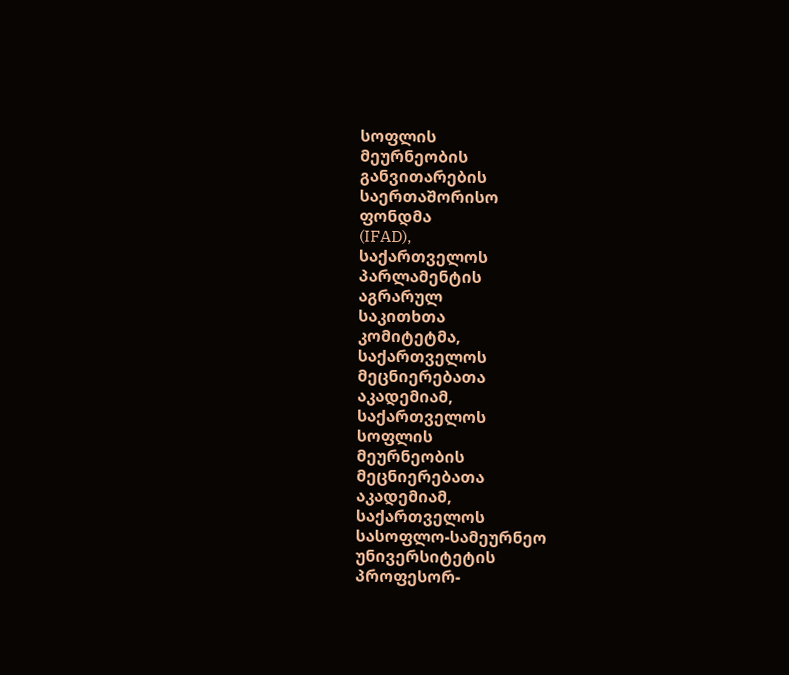სოფლის
მეურნეობის
განვითარების
საერთაშორისო
ფონდმა
(IFAD),
საქართველოს
პარლამენტის
აგრარულ
საკითხთა
კომიტეტმა,
საქართველოს
მეცნიერებათა
აკადემიამ,
საქართველოს
სოფლის
მეურნეობის
მეცნიერებათა
აკადემიამ,
საქართველოს
სასოფლო-სამეურნეო
უნივერსიტეტის
პროფესორ-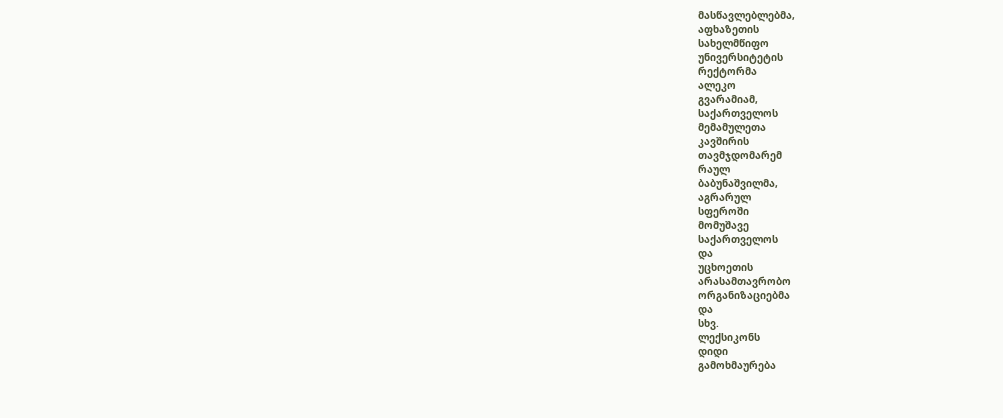მასწავლებლებმა,
აფხაზეთის
სახელმწიფო
უნივერსიტეტის
რექტორმა
ალეკო
გვარამიამ,
საქართველოს
მემამულეთა
კავშირის
თავმჯდომარემ
რაულ
ბაბუნაშვილმა,
აგრარულ
სფეროში
მომუშავე
საქართველოს
და
უცხოეთის
არასამთავრობო
ორგანიზაციებმა
და
სხვ.
ლექსიკონს
დიდი
გამოხმაურება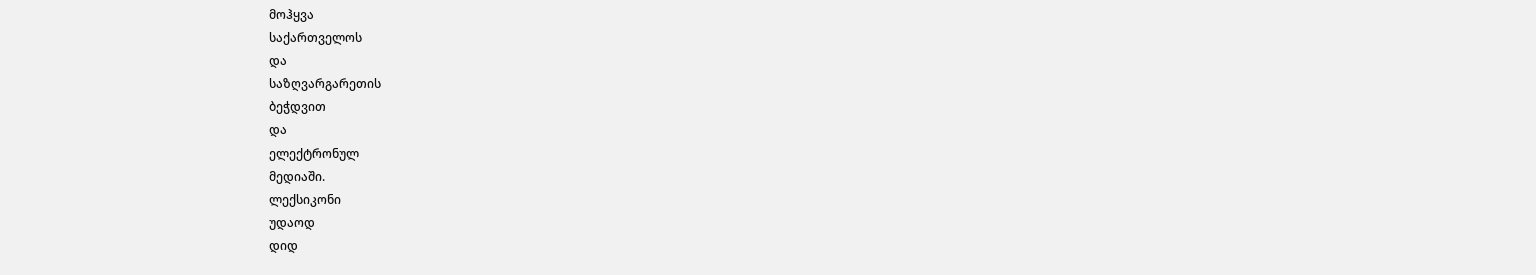მოჰყვა
საქართველოს
და
საზღვარგარეთის
ბეჭდვით
და
ელექტრონულ
მედიაში.
ლექსიკონი
უდაოდ
დიდ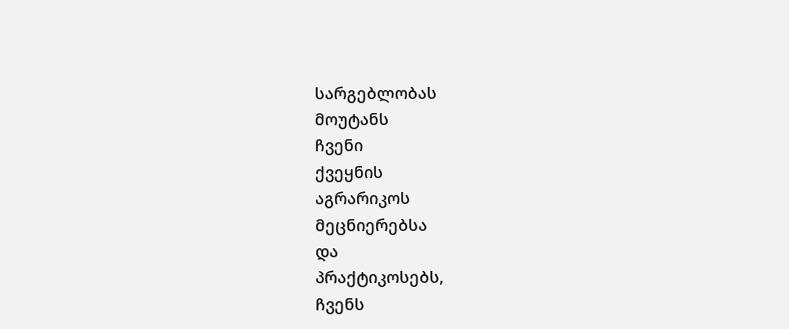სარგებლობას
მოუტანს
ჩვენი
ქვეყნის
აგრარიკოს
მეცნიერებსა
და
პრაქტიკოსებს,
ჩვენს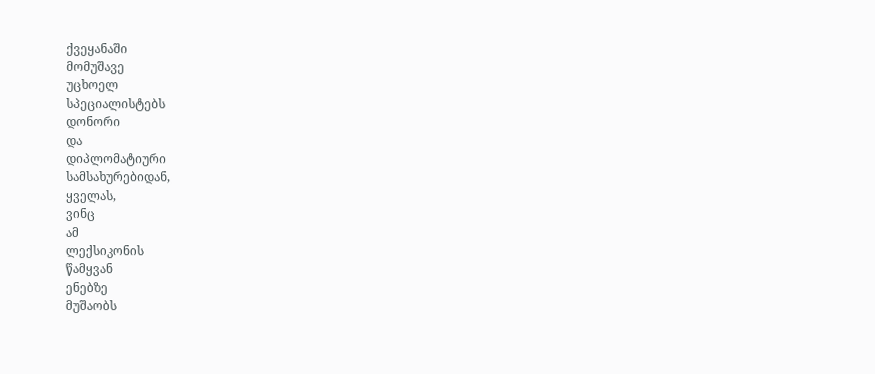ქვეყანაში
მომუშავე
უცხოელ
სპეციალისტებს
დონორი
და
დიპლომატიური
სამსახურებიდან,
ყველას,
ვინც
ამ
ლექსიკონის
წამყვან
ენებზე
მუშაობს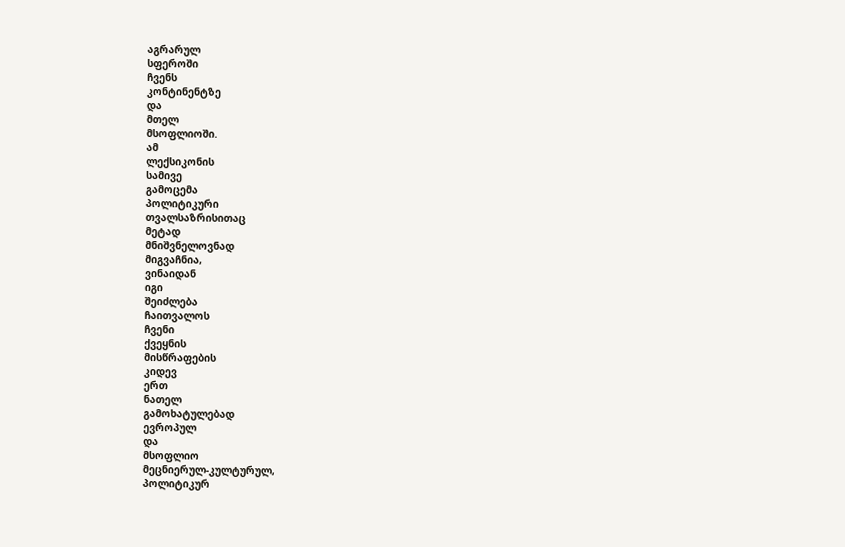აგრარულ
სფეროში
ჩვენს
კონტინენტზე
და
მთელ
მსოფლიოში.
ამ
ლექსიკონის
სამივე
გამოცემა
პოლიტიკური
თვალსაზრისითაც
მეტად
მნიშვნელოვნად
მიგვაჩნია,
ვინაიდან
იგი
შეიძლება
ჩაითვალოს
ჩვენი
ქვეყნის
მისწრაფების
კიდევ
ერთ
ნათელ
გამოხატულებად
ევროპულ
და
მსოფლიო
მეცნიერულ-კულტურულ,
პოლიტიკურ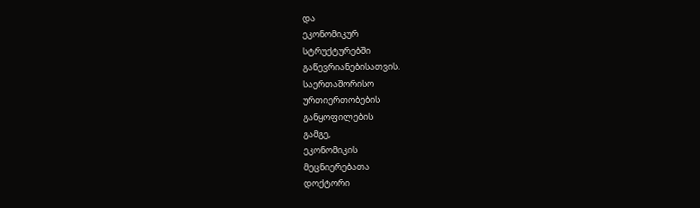და
ეკონომიკურ
სტრუქტურებში
გაწევრიანებისათვის.
საერთაშორისო
ურთიერთობების
განყოფილების
გამგე,
ეკონომიკის
მეცნიერებათა
დოქტორი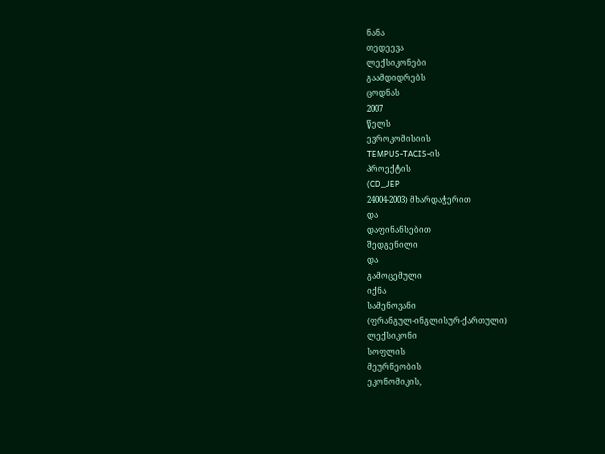ნანა
თედეევა
ლექსიკონები
გაამდიდრებს
ცოდნას
2007
წელს
ევროკომისიის
TEMPUS-TACIS-ის
პროექტის
(CD_JEP
24004-2003) მხარდაჭერით
და
დაფინანსებით
შედგენილი
და
გამოცემული
იქნა
სამენოვანი
(ფრანგულ-ინგლისურ-ქართული)
ლექსიკონი
სოფლის
მეურნეობის
ეკონომიკის,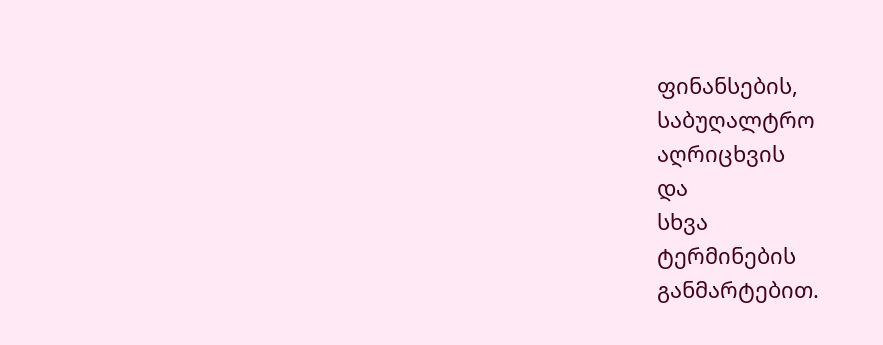ფინანსების,
საბუღალტრო
აღრიცხვის
და
სხვა
ტერმინების
განმარტებით.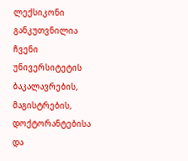ლექსიკონი
განკუთვნილია
ჩვენი
უნივერსიტეტის
ბაკალავრების,
მაგისტრების,
დოქტორანტებისა
და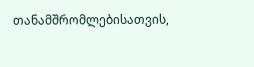თანამშრომლებისათვის,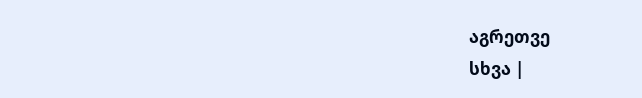აგრეთვე
სხვა |